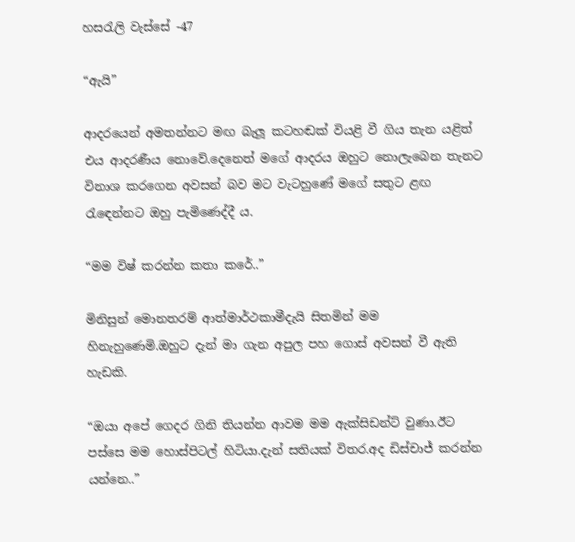හසරැලි වැස්සේ -47

“ඇයි”

ආදරයෙන් අමතන්නට මඟ බැලූ කටහඬක් වියළි වී ගිය තැන යළිත් එය ආදරණීය නොවේ.දෙනෙත් මගේ ආදරය ඔහුට නොලැබෙන තැනට විනාශ කරගෙන අවසන් බව මට වැටහුණේ මගේ සතුට ළඟ රැඳෙන්නට ඔහු පැමිණෙද්දී ය.

“මම විෂ් කරන්න කතා කරේ..”

මිනිසුන් මොනතරම් ආත්මාර්ථකාමීදැයි සිතමින් මම හිනැහුණෙමි.ඔහුට දැන් මා ගැන අපුල පහ ගොස් අවසන් වී ඇති හැඩකි.

“ඔයා අපේ ගෙදර ගිනි තියන්න ආවම මම ඇක්සිඩන්ට් වුණා.ඊට පස්සෙ මම හොස්පිටල් හිටියා.දැන් සතියක් විතර.අද ඩිස්චාජ් කරන්න යන්නෙ..”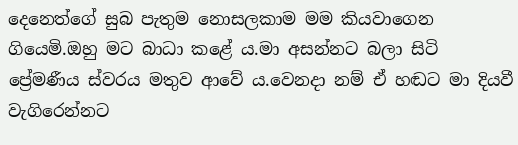දෙනෙත්ගේ සුබ පැතුම නොසලකාම මම කියවාගෙන ගියෙමි.ඔහු මට බාධා කළේ ය.මා අසන්නට බලා සිටි ප්‍රේමණීය ස්වරය මතුව ආවේ ය.වෙනදා නම් ඒ හඬට මා දියවී වැගිරෙන්නට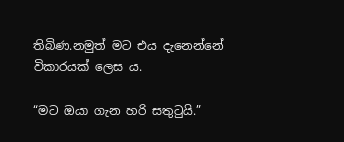තිබිණ.නමුත් මට එය දැනෙන්නේ විකාරයක් ලෙස ය.

“මට ඔයා ගැන හරි සතුටුයි.”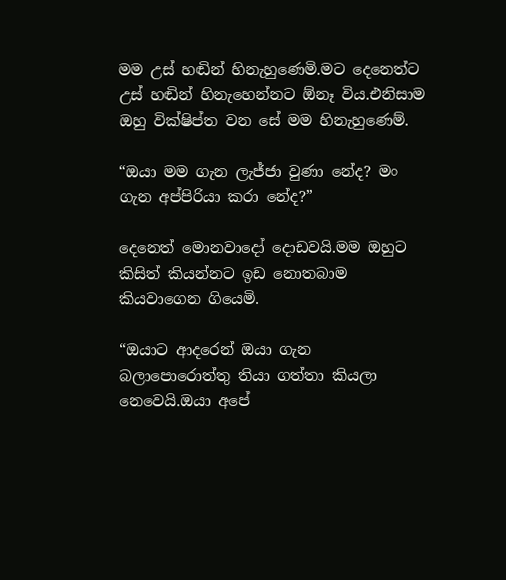මම උස් හඬින් හිනැහුණෙමි.මට දෙනෙත්ට උස් හඬින් හිනැහෙන්නට ඕනෑ විය.එනිසාම ඔහු වික්ෂිප්ත වන සේ මම හිනැහුණෙම්.

“ඔයා මම ගැන ලැජ්ජා වුණා නේද? මං ගැන අප්පිරියා කරා නේද?”

දෙනෙත් මොනවාදෝ දොඩවයි.මම ඔහුට කිසිත් කියන්නට ඉඩ නොතබාම කියවාගෙන ගියෙමි.

“ඔයාට ආදරෙන් ඔයා ගැන බලාපොරොත්තු තියා ගත්තා කියලා නෙවෙයි.ඔයා අපේ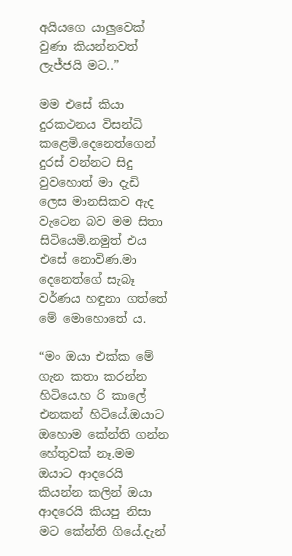අයියගෙ යාලුවෙක් වුණා කියන්නවත් ලැජ්ජයි මට..”

මම එසේ කියා දුරකථනය විසන්ධි කළෙමි.දෙනෙත්ගෙන් දුරස් වන්නට සිදු වුවහොත් මා දැඩි ලෙස මානසිකව ඇද වැටෙන බව මම සිතා සිටියෙමි.නමුත් එය එසේ නොවිණ.මා දෙනෙත්ගේ සැබෑ වර්ණය හඳුනා ගත්තේ මේ මොහොතේ ය.

“මං ඔයා එක්ක මේ ගැන කතා කරන්න හිටියෙ.හ රි කාලේ එනකන් හිටියේ.ඔයාට ඔහොම කේන්ති ගන්න හේතුවක් නෑ.මම ඔයාට ආදරෙයි කියන්න කලින් ඔයා ආදරෙයි කියපු නිසා මට කේන්ති ගියේ.දැන්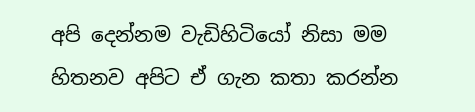අපි දෙන්නම වැඩිහිටියෝ නිසා මම හිතනව අපිට ඒ ගැන කතා කරන්න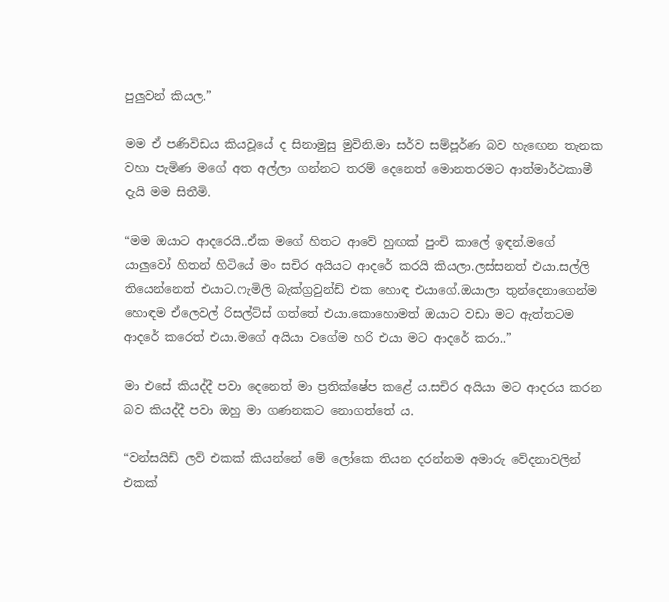පුලුවන් කියල.”

මම ඒ පණිවිඩය කියවූයේ ද සිනාමුසු මුවිනි.මා සර්ව සම්පූර්ණ බව හැඟෙන තැනක වහා පැමිණ මගේ අත අල්ලා ගන්නට තරම් දෙනෙත් මොනතරමට ආත්මාර්ථකාමී දැයි මම සිතීමි.

“මම ඔයාට ආදරෙයි..ඒක මගේ හිතට ආවේ හුඟක් පුංචි කාලේ ඉඳන්.මගේ යාලුවෝ හිතන් හිටියේ මං සචිර අයියට ආදරේ කරයි කියලා.ලස්සනත් එයා.සල්ලි තියෙන්නෙත් එයාට.ෆැමිලි බැක්ග්‍රවුන්ඩ් එක හොඳ එයාගේ.ඔයාලා තුන්දෙනාගෙන්ම හොඳම ඒලෙවල් රිසල්ට්ස් ගත්තේ එයා.කොහොමත් ඔයාට වඩා මට ඇත්තටම ආදරේ කරෙත් එයා.මගේ අයියා වගේම හරි එයා මට ආදරේ කරා..”

මා එසේ කියද්දී පවා දෙනෙත් මා ප්‍රතික්ෂේප කළේ ය.සචිර අයියා මට ආදරය කරන බව කියද්දී පවා ඔහු මා ගණනකට නොගත්තේ ය.

“වන්සයිඩ් ලව් එකක් කියන්නේ මේ ලෝකෙ තියන දරන්නම අමාරු වේදනාවලින් එකක්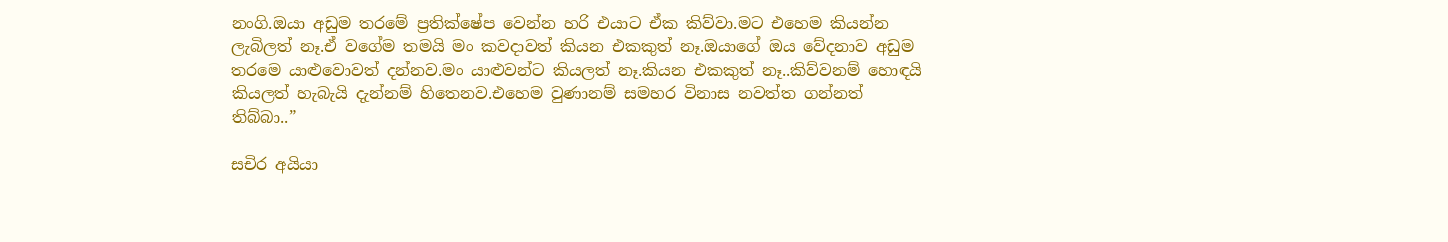නංගි.ඔයා අඩුම තරමේ ප්‍රතික්ෂේප වෙන්න හරි එයාට ඒක කිව්වා.මට එහෙම කියන්න ලැබිලත් නෑ.ඒ වගේම තමයි මං කවදාවත් කියන එකකුත් නෑ.ඔයාගේ ඔය වේදනාව අඩුම තරමෙ යාළුවොවත් දන්නව.මං යාළුවන්ට කියලත් නෑ.කියන එකකුත් නෑ..කිව්වනම් හොඳයි කියලත් හැබැයි දැන්නම් හිතෙනව.එහෙම වුණානම් සමහර විනාස නවත්ත ගන්නත් තිබ්බා..”

සචිර අයියා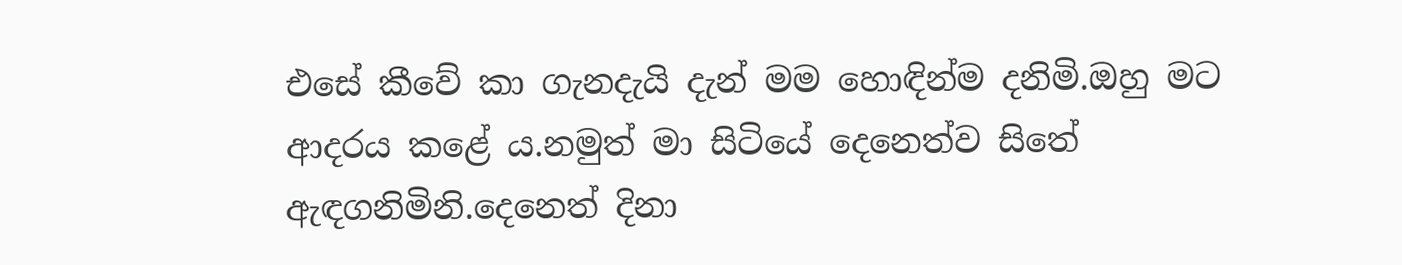එසේ කීවේ කා ගැනදැයි දැන් මම හොඳින්ම දනිමි.ඔහු මට ආදරය කළේ ය.නමුත් මා සිටියේ දෙනෙත්ව සිතේ ඇඳගනිමිනි.දෙනෙත් දිනා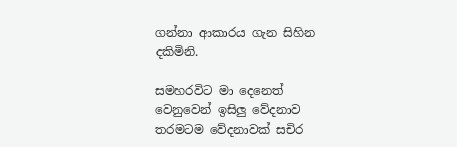ගන්නා ආකාරය ගැන සිහින දකිමිනි.

සමහරවිට මා දෙනෙත් වෙනුවෙන් ඉසිලු වේදනාව තරමටම වේදනාවක් සචිර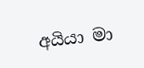අයියා මා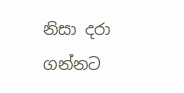නිසා දරා ගන්නට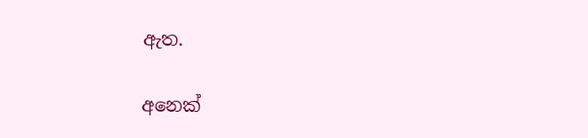ඇත.

අනෙක්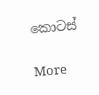කොටස්

More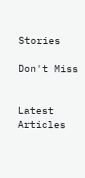Stories

Don't Miss


Latest Articles